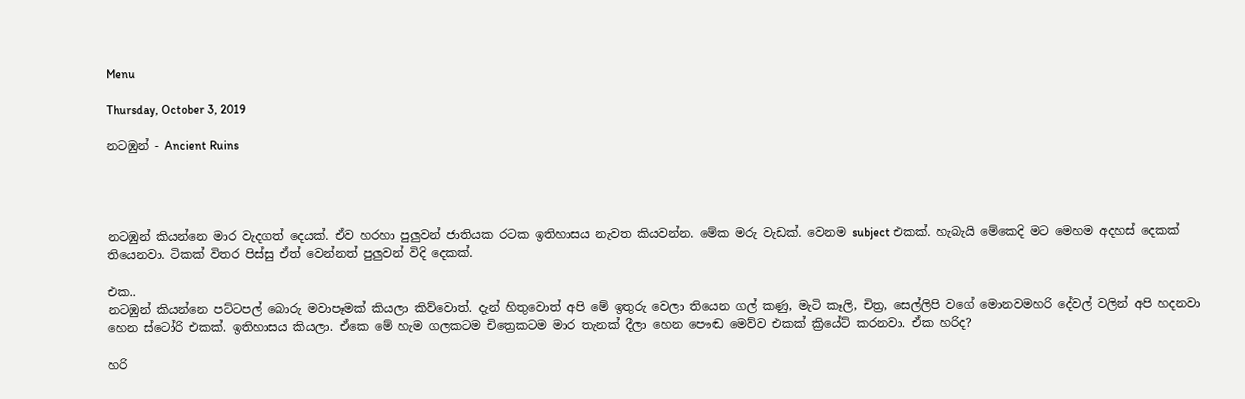Menu

Thursday, October 3, 2019

නටඹුන් - Ancient Ruins




නටඹුන් කියන්නෙ මාර වැදගත් දෙයක්. ඒව හරහා පුලුවන් ජාතියක රටක ඉතිහාසය නැවත කියවන්න. මේක මරු වැඩක්. වෙනම subject එකක්. හැබැයි මේකෙදි මට මෙහම අදහස් දෙකක් තියෙනවා. ටිකක් විතර පිස්සු ඒත් වෙන්නත් පුලුවන් විදි දෙකක්.

එක..
නටඹුන් කියන්නෙ පට්ටපල් බොරු මවාපෑමක් කියලා කිව්වොත්. දැන් හිතුවොත් අපි මේ ඉතුරු වෙලා තියෙන ගල් කණු, මැටි කෑලි, චිත්‍ර, සෙල්ලිපි වගේ මොනවමහරි දේවල් වලින් අපි හදනවා හෙන ස්ටෝරි එකක්. ඉතිහාසය කියලා. ඒකෙ මේ හැම ගලකටම චිත්‍රෙකටම මාර තැනක් දීලා හෙන පෞඬ මෙව්ව එකක් ක්‍රියේට් කරනවා. ඒක හරිද?

හරි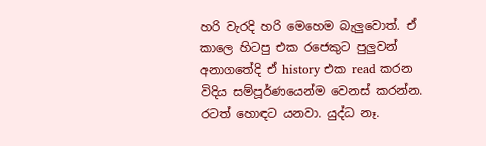හරි වැරදි හරි මෙහෙම බැලුවොත්. ඒ කාලෙ හිටපු එක රජෙකුට පුලුවන් අනාගතේදි ඒ history එක read කරන විදිය සම්පූර්ණයෙන්ම වෙනස් කරන්න. රටත් හොඳට යනවා. යුද්ධ නෑ.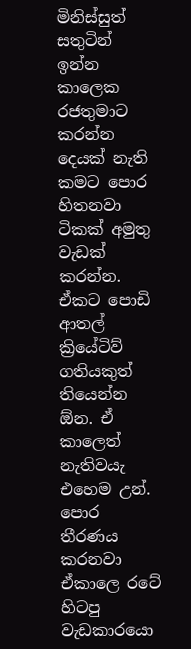මිනිස්සුත් සතුටින් ඉන්න කාලෙක රජතුමාට කරන්න දෙයක් නැති කමට පොර හිතනවා ටිකක් අමුතු වැඩක් කරන්න. ඒකට පොඩි ආතල් ක්‍රියේටිව් ගතියකුත් තියෙන්න ඕන. ඒ කාලෙත් නැතිවයැ එහෙම උන්.
පොර තීරණය කරනවා ඒකාලෙ රටේ හිටපු වැඩකාරයො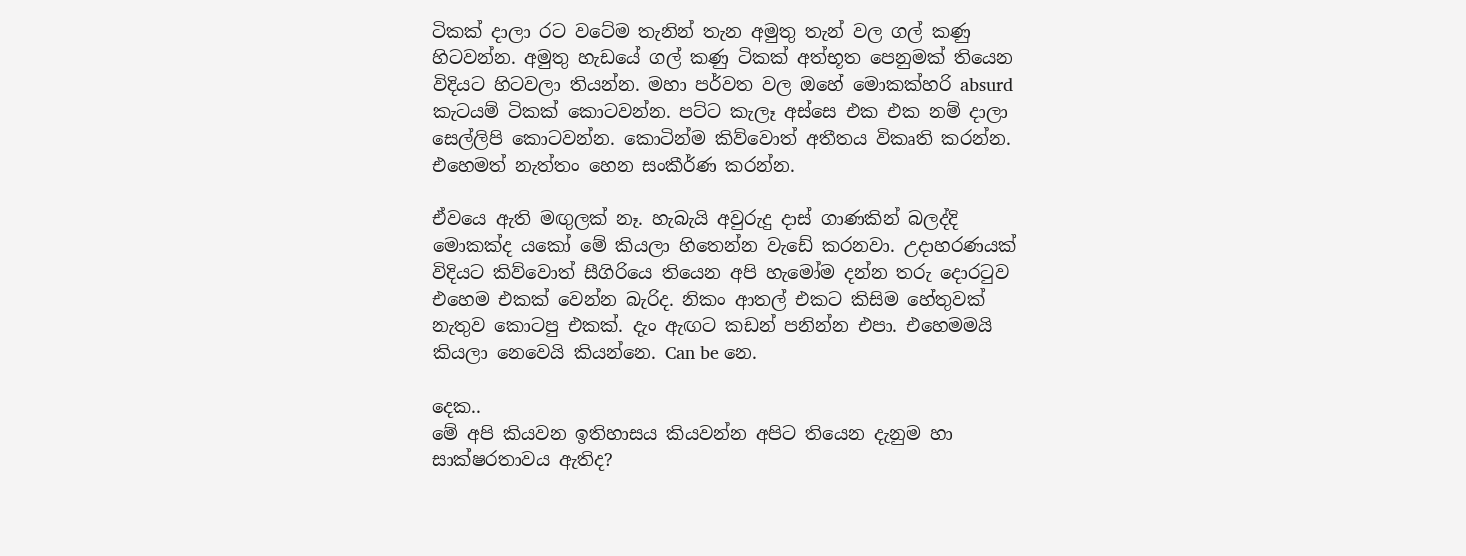ටිකක් දාලා රට වටේම තැනින් තැන අමුතු තැන් වල ගල් කණු හිටවන්න. අමුතු හැඩයේ ගල් කණු ටිකක් අත්භූත පෙනුමක් තියෙන විදියට හිටවලා තියන්න. මහා පර්වත වල ඔහේ මොකක්හරි absurd කැටයම් ටිකක් කොටවන්න. පට්ට කැලෑ අස්සෙ එක එක නම් දාලා සෙල්ලිපි කොටවන්න. කොටින්ම කිව්වොත් අතීතය විකෘති කරන්න. එහෙමත් නැත්තං හෙන සංකීර්ණ කරන්න.

ඒවයෙ ඇති මඟුලක් නෑ. හැබැයි අවුරුදු දාස් ගාණකින් බලද්දි මොකක්ද යකෝ මේ කියලා හිතෙන්න වැඩේ කරනවා. උදාහරණයක් විදියට කිව්වොත් සීගිරියෙ තියෙන අපි හැමෝම දන්න තරු දොරටුව එහෙම එකක් වෙන්න බැරිද. නිකං ආතල් එකට කිසිම හේතුවක් නැතුව කොටපු එකක්. දැං ඇඟට කඩන් පනින්න එපා. එහෙමමයි කියලා නෙවෙයි කියන්නෙ. Can be නෙ.

දෙක..
මේ අපි කියවන ඉතිහාසය කියවන්න අපිට තියෙන දැනුම හා සාක්ෂරතාවය ඇතිද?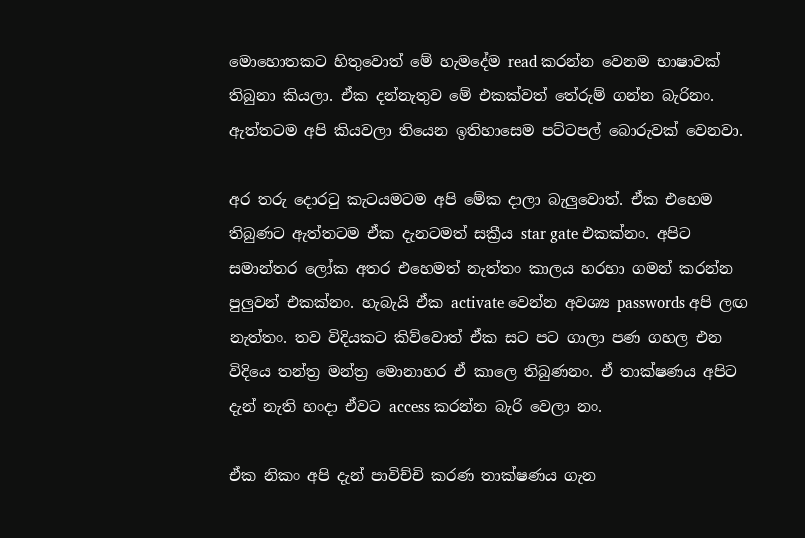මොහොතකට හිතුවොත් මේ හැමදේම read කරන්න වෙනම භාෂාවක් තිබුනා කියලා. ඒක දන්නැතුව මේ එකක්වත් තේරුම් ගන්න බැරිනං. ඇත්තටම අපි කියවලා තියෙන ඉතිහාසෙම පට්ටපල් බොරුවක් වෙනවා.

අර තරු දොරටු කැටයමටම අපි මේක දාලා බැලුවොත්. ඒක එහෙම තිබුණට ඇත්තටම ඒක දැනටමත් සක්‍රීය star gate එකක්නං. අපිට සමාන්තර ලෝක අතර එහෙමත් නැත්තං කාලය හරහා ගමන් කරන්න පුලුවන් එකක්නං. හැබැයි ඒක activate වෙන්න අවශ්‍ය passwords අපි ලඟ නැත්තං. තව විදියකට කිව්වොත් ඒක සට පට ගාලා පණ ගහල එන විදියෙ තන්ත්‍ර මන්ත්‍ර මොනාහර ඒ කාලෙ තිබුණනං. ඒ තාක්ෂණය අපිට දැන් නැති හංදා ඒවට access කරන්න බැරි වෙලා නං.

ඒක නිකං අපි දැන් පාවිච්චි කරණ තාක්ෂණය ගැන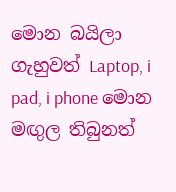මොන බයිලා ගැහුවත් Laptop, i pad, i phone මොන මඟුල තිබුනත්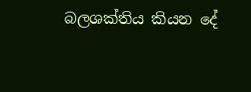බලශක්තිය කියන දේ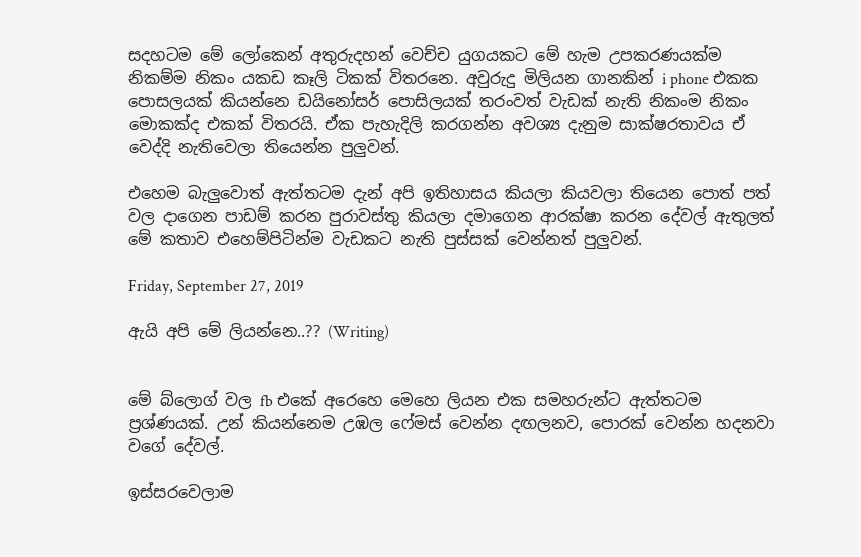සදහටම මේ ලෝකෙන් අතුරුදහන් වෙච්ච යුගයකට මේ හැම උපකරණයක්ම නිකම්ම නිකං යකඩ කෑලි ටිකක් විතරනෙ. අවුරුදු මිලියන ගානකින් i phone එකක පොසලයක් කියන්නෙ ඩයිනෝසර් පොසිලයක් තරංවත් වැඩක් නැති නිකංම නිකං මොකක්ද එකක් විතරයි. ඒක පැහැදිලි කරගන්න අවශ්‍ය දැනුම සාක්ෂරතාවය ඒ වෙද්දි නැතිවෙලා තියෙන්න පුලුවන්.

එහෙම බැලුවොත් ඇත්තටම දැන් අපි ඉතිහාසය කියලා කියවලා තියෙන පොත් පත් වල දාගෙන පාඩම් කරන පුරාවස්තු කියලා දමාගෙන ආරක්ෂා කරන දේවල් ඇතුලත් මේ කතාව එහෙම්පිටින්ම වැඩකට නැති පුස්සක් වෙන්නත් පුලුවන්.

Friday, September 27, 2019

ඇයි අපි මේ ලියන්නෙ..?? (Writing)


මේ බ්ලොග් වල fb එකේ අරෙහෙ මෙහෙ ලියන එක සමහරුන්ට ඇත්තටම ප්‍රශ්ණයක්. උන් කියන්නෙම උඹල ෆේමස් වෙන්න දඟලනව, පොරක් වෙන්න හදනවා වගේ දේවල්.

ඉස්සරවෙලාම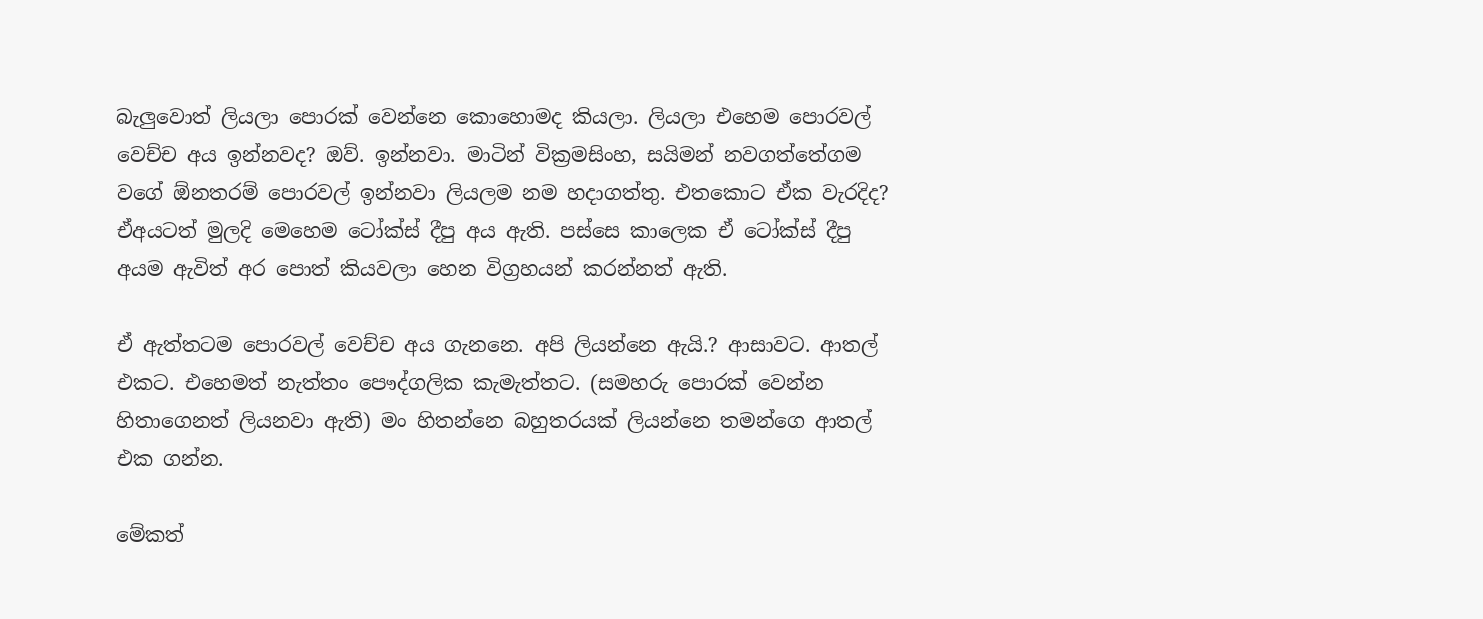බැලුවොත් ලියලා පොරක් වෙන්නෙ කොහොමද කියලා. ලියලා එහෙම පොරවල් වෙච්ච අය ඉන්නවද? ඔව්. ඉන්නවා. මාටින් වික්‍රමසිංහ, සයිමන් නවගත්තේගම වගේ ඕනතරම් පොරවල් ඉන්නවා ලියලම නම හදාගත්තු. එතකොට ඒක වැරදිද? ඒඅයටත් මුලදි මෙහෙම ටෝක්ස් දීපු අය ඇති. පස්සෙ කාලෙක ඒ ටෝක්ස් දීපු අයම ඇවිත් අර පොත් කියවලා හෙන විග්‍රහයන් කරන්නත් ඇති.

ඒ ඇත්තටම පොරවල් වෙච්ච අය ගැනනෙ. අපි ලියන්නෙ ඇයි.? ආසාවට. ආතල් එකට. එහෙමත් නැත්තං පෞද්ගලික කැමැත්තට. (සමහරු පොරක් වෙන්න හිතාගෙනත් ලියනවා ඇති) මං හිතන්නෙ බහුතරයක් ලියන්නෙ තමන්ගෙ ආතල් එක ගන්න.

මේකත්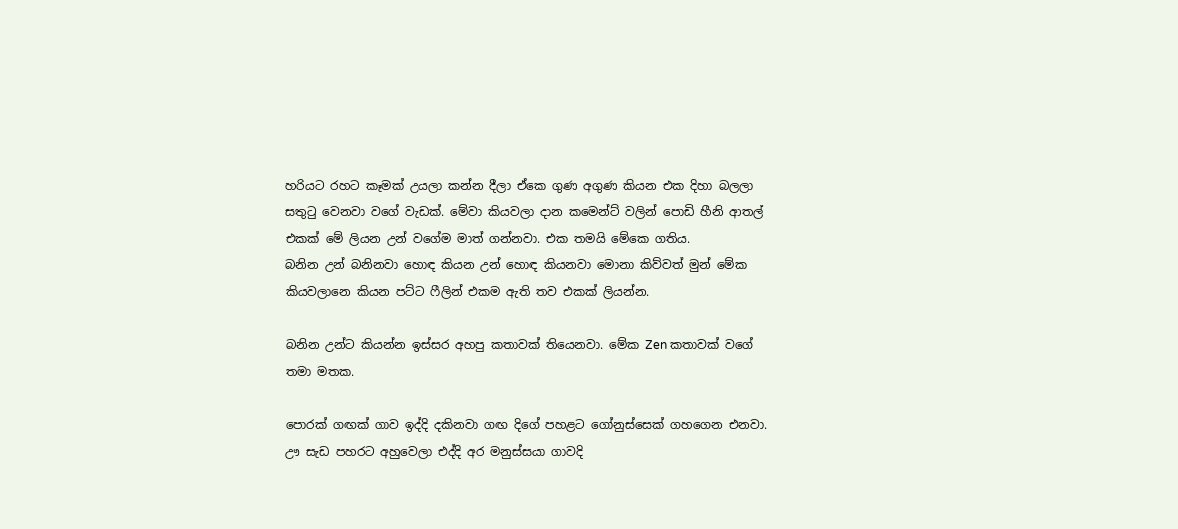හරියට රහට කෑමක් උයලා කන්න දීලා ඒකෙ ගුණ අගුණ කියන එක දිහා බලලා සතුටු වෙනවා වගේ වැඩක්. මේවා කියවලා දාන කමෙන්ට් වලින් පොඩි හීනි ආතල් එකක් මේ ලියන උන් වගේම මාත් ගන්නවා. එක තමයි මේකෙ ගතිය.
බනින උන් බනිනවා හොඳ කියන උන් හොඳ කියනවා මොනා කිව්වත් මුන් මේක කියවලානෙ කියන පට්ට ෆීලින් එකම ඇති තව එකක් ලියන්න.

බනින උන්ට කියන්න ඉස්සර අහපු කතාවක් තියෙනවා. මේක Zen කතාවක් වගේ තමා මතක.

පොරක් ගඟක් ගාව ඉද්දි දකිනවා ගඟ දිගේ පහළට ගෝනුස්සෙක් ගහගෙන එනවා. ඌ සැඩ පහරට අහුවෙලා එද්දි අර මනුස්සයා ගාවදි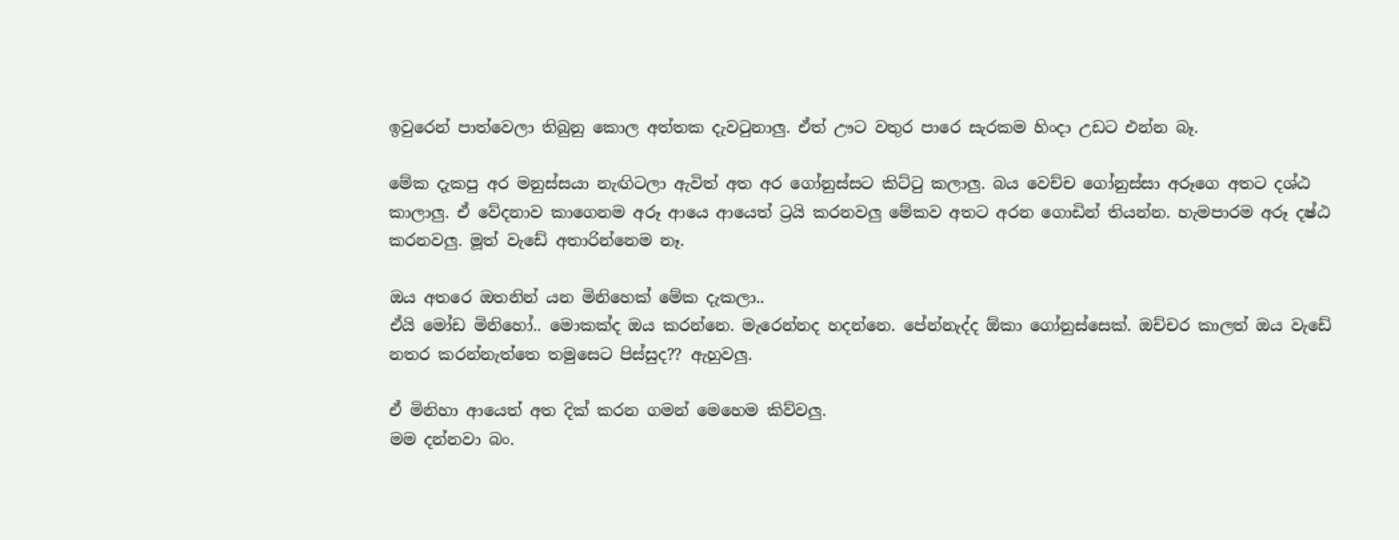ඉවුරෙන් පාත්වෙලා තිබුනු කොල අත්තක දැවටුනාලු. ඒත් ඌට වතුර පාරෙ සැරකම හිංදා උඩට එන්න බෑ.

මේක දැකපු අර මනුස්සයා නැඟිටලා ඇවිත් අත අර ගෝනුස්සට කිට්ටු කලාලු. බය වෙච්ච ගෝනුස්සා අරූගෙ අතට දශ්ඨ කාලාලු. ඒ වේදනාව කාගෙනම අරූ ආයෙ ආයෙත් ට්‍රයි කරනවලු මේකව අතට අරන ගොඩින් තියන්න. හැමපාරම අරූ දෂ්ඨ කරනවලු. මූත් වැඩේ අතාරින්නෙම නෑ.

ඔය අතරෙ ඔතනින් යන මිනිහෙක් මේක දැකලා..
ඒයි මෝඩ මිනිහෝ.. මොකක්ද ඔය කරන්නෙ. මැරෙන්නද හදන්නෙ. පේන්නැද්ද ඕකා ගෝනුස්සෙක්. ඔච්චර කාලත් ඔය වැඩේ නතර කරන්නැත්තෙ තමුසෙට පිස්සුද?? ඇහුවලු.

ඒ මිනිහා ආයෙත් අත දික් කරන ගමන් මෙහෙම කිව්වලු.
මම දන්නවා බං.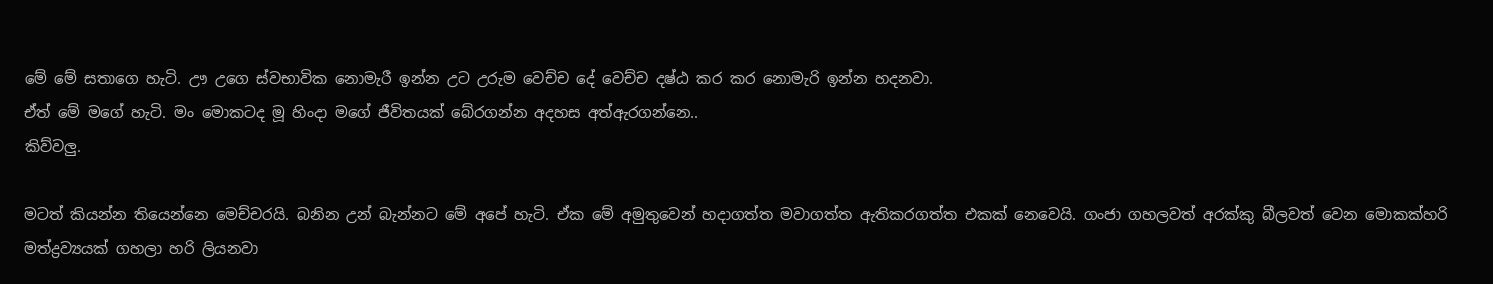මේ මේ සතාගෙ හැටි. ඌ උගෙ ස්වභාවික නොමැරී ඉන්න උට උරුම වෙච්ච දේ වෙච්ච දෂ්ඨ කර කර නොමැරි ඉන්න හදනවා.
ඒත් මේ මගේ හැටි. මං මොකටද මූ හිංදා මගේ ජීවිතයක් බේරගන්න අදහස අත්ඇරගන්නෙ..
කිව්වලු.

මටත් කියන්න තියෙන්නෙ මෙච්චරයි. බනින උන් බැන්නට මේ අපේ හැටි. ඒක මේ අමුතුවෙන් හදාගත්ත මවාගත්ත ඇතිකරගත්ත එකක් නෙවෙයි. ගංජා ගහලවත් අරක්කු බීලවත් වෙන මොකක්හරි මත්ද්‍රව්‍යයක් ගහලා හරි ලියනවා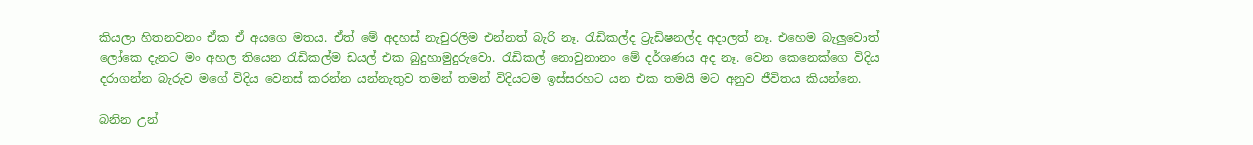කියලා හිතනවනං ඒක ඒ අයගෙ මතය. ඒත් මේ අදහස් නැචුරලිම එන්නත් බැරි නෑ. රැඩිකල්ද ට්‍රැඩිෂනල්ද අදාලත් නෑ. එහෙම බැලුවොත් ලෝකෙ දැනට මං අහල තියෙන රැඩිකල්ම ඩයල් එක බුදුහාමුදුරුවො. රැඩිකල් නොවුනානං මේ දර්ශණය අද නෑ. වෙන කෙනෙක්ගෙ විදිය දරාගන්න බැරුව මගේ විදිය වෙනස් කරන්න යන්නැතුව තමන් තමන් විදියටම ඉස්සරහට යන එක තමයි මට අනුව ජීවිතය කියන්නෙ.

බනින උන්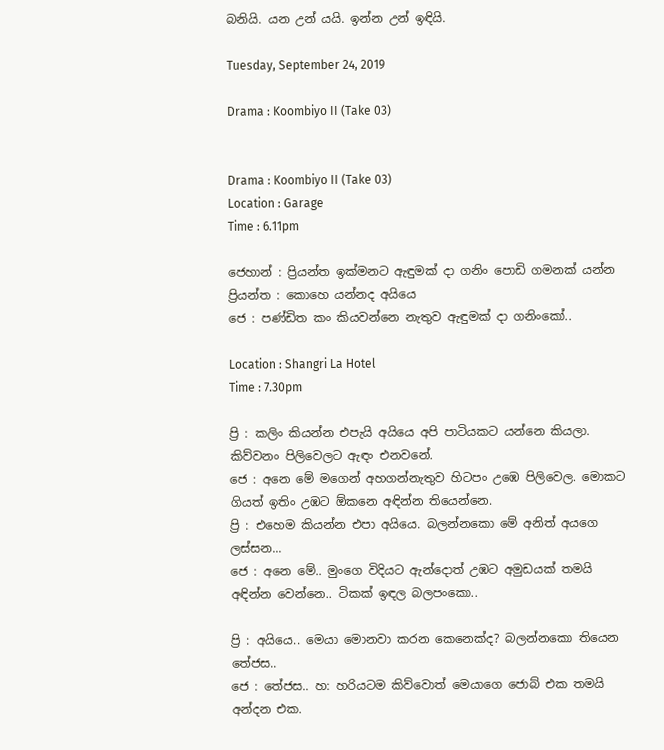බනියි. යන උන් යයි. ඉන්න උන් ඉඳියි.

Tuesday, September 24, 2019

Drama : Koombiyo II (Take 03)


Drama : Koombiyo II (Take 03)
Location : Garage
Time : 6.11pm

ජෙහාන් : ප්‍රියන්ත ඉක්මනට ඇඳුමක් දා ගනිං පොඩි ගමනක් යන්න
ප්‍රියන්ත : කොහෙ යන්නද අයියෙ
ජෙ : පණ්ඩිත කං කියවන්නෙ නැතුව ඇඳුමක් දා ගනිංකෝ..

Location : Shangri La Hotel
Time : 7.30pm

ප්‍රි : කලිං කියන්න එපැයි අයියෙ අපි පාටියකට යන්නෙ කියලා. කිව්වනං පිලිවෙලට ඇඳං එනවනේ.
ජෙ : අනෙ මේ මගෙන් අහගන්නැතුව හිටපං උඹෙ පිලිවෙල. මොකට ගියත් ඉතිං උඹට ඕකනෙ අඳින්න තියෙන්නෙ.
ප්‍රි : එහෙම කියන්න එපා අයියෙ. බලන්නකො මේ අනිත් අයගෙ ලස්සන...
ජෙ : අනෙ මේ.. මුංගෙ විදියට ඇන්දොත් උඹට අමුඩයක් තමයි අඳින්න වෙන්නෙ.. ටිකක් ඉඳල බලපංකො..

ප්‍රි : අයියෙ.. මෙයා මොනවා කරන කෙනෙක්ද? බලන්නකො තියෙන තේජස..
ජෙ : තේජස.. හ: හරියටම කිව්වොත් මෙයාගෙ ජොබ් එක තමයි අන්දන එක.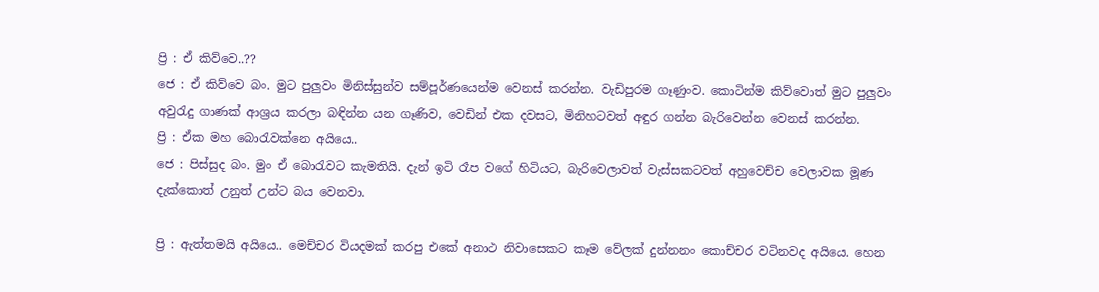ප්‍රි : ඒ කිව්වෙ..??
ජෙ : ඒ කිව්වෙ බං. මුට පුලුවං මිනිස්සුන්ව සම්පූර්ණයෙන්ම වෙනස් කරන්න. වැඩිපුරම ගෑණුංව. කොටින්ම කිව්වොත් මුට පුලුවං අවුරැදු ගාණක් ආශ්‍රය කරලා බඳින්න යන ගෑණිව, වෙඩින් එක දවසට, මිනිහටවත් අඳුර ගන්න බැරිවෙන්න වෙනස් කරන්න.
ප්‍රි : ඒක මහ බොරැවක්නෙ අයියෙ..
ජෙ : පිස්සුද බං. මුං ඒ බොරැවට කැමතියි. දැන් ඉටි රෑප වගේ හිටියට, බැරිවෙලාවත් වැස්සකටවත් අහුවෙච්ච වෙලාවක මූණ දැක්කොත් උනුත් උන්ට බය වෙනවා.

ප්‍රි : ඇත්තමයි අයියෙ.. මෙච්චර වියදමක් කරපු එකේ අනාථ නිවාසෙකට කෑම වේලක් දුන්නනං කොච්චර වටිනවද අයියෙ. හෙන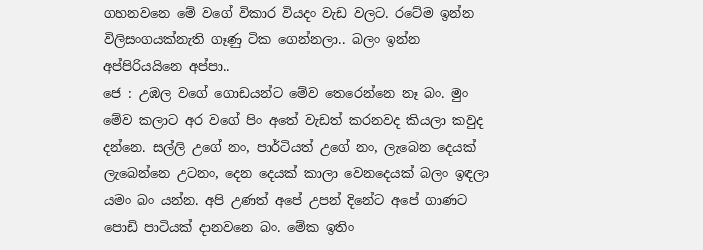ගහනවනෙ මේ වගේ විකාර වියදං වැඩ වලට. රටේම ඉන්න විලිසංගයක්නැති ගෑණු ටික ගෙන්නලා.. බලං ඉන්න අප්පිරියයිනෙ අප්පා..
ජෙ : උඹල වගේ ගොඩයන්ට මේව තෙරෙන්නෙ නෑ බං. මුං මේව කලාට අර වගේ පිං අතේ වැඩත් කරනවද කියලා කවුද දන්නෙ. සල්ලි උගේ නං, පාර්ටියත් උගේ නං, ලැබෙන දෙයක් ලැබෙන්නෙ උටනං, දෙන දෙයක් කාලා වෙනදෙයක් බලං ඉඳලා යමං බං යන්න. අපි උණත් අපේ උපන් දිනේට අපේ ගාණට පොඩි පාටියක් දානවනෙ බං. මේක ඉතිං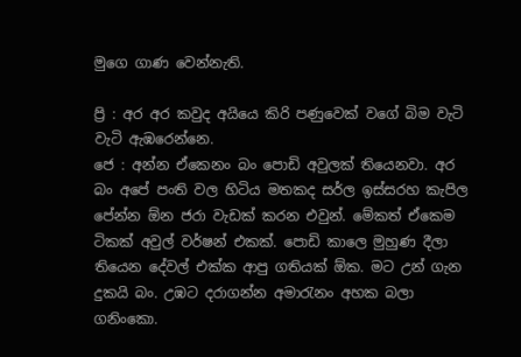මුගෙ ගාණ වෙන්නැති.

ප්‍රි : අර අර කවුද අයියෙ කිරි පණුවෙක් වගේ බිම වැටි වැටි ඇඹරෙන්නෙ.
ජෙ : අන්න ඒකෙනං බං පොඩි අවුලක් තියෙනවා. අර බං අපේ පංති වල හිටිය මතකද සර්ල ඉස්සරහ කැපිල පේන්න ඕන ජරා වැඩක් කරන එවුන්. මේකත් ඒකෙම ටිකක් අවුල් වර්ෂන් එකක්. පොඩි කාලෙ මුහුණ දීලා තියෙන දේවල් එක්ක ආපු ගතියක් ඕක. මට උන් ගැන දුකයි බං. උඹට දරාගන්න අමාරැනං අහක බලා ගනිංකො.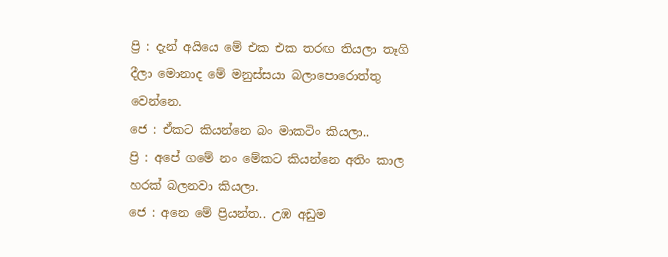ප්‍රි : දැන් අයියෙ මේ එක එක තරඟ තියලා තෑගි දීලා මොනාද මේ මනුස්සයා බලාපොරොත්තු වෙන්නෙ.
ජෙ : ඒකට කියන්නෙ බං මාකටිං කියලා..
ප්‍රි : අපේ ගමේ නං මේකට කියන්නෙ අතිං කාල හරක් බලනවා කියලා.
ජෙ : අනෙ මේ ප්‍රියන්ත.. උඹ අඩුම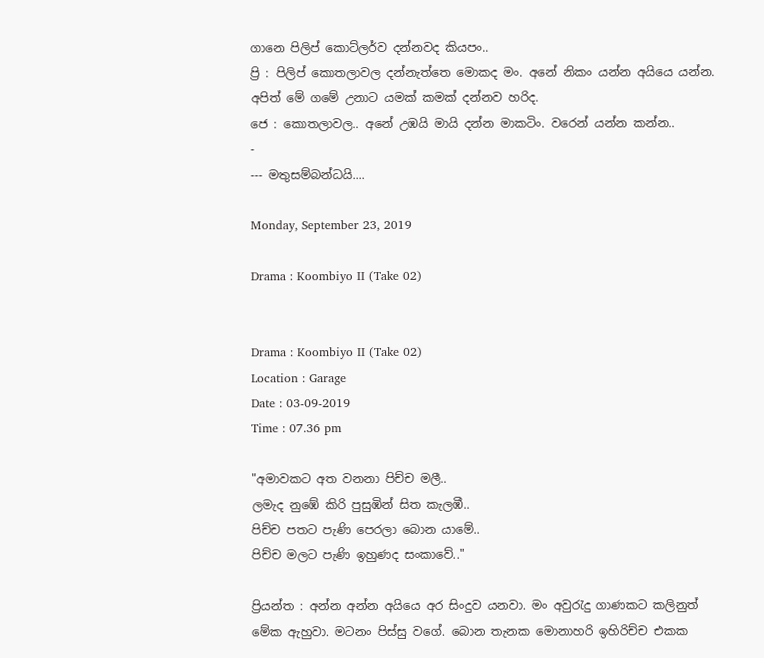ගානෙ පිලිප් කොට්ලර්ව දන්නවද කියපං..
ප්‍රි : පිලිප් කොතලාවල දන්නැත්තෙ මොකද මං. අනේ නිකං යන්න අයියෙ යන්න. අපිත් මේ ගමේ උනාට යමක් කමක් දන්නව හරිද.
ජෙ : කොතලාවල.. අනේ උඹයි මායි දන්න මාකටිං. වරෙන් යන්න කන්න..
-
--- මතුසම්බන්ධයි....

Monday, September 23, 2019

Drama : Koombiyo II (Take 02)


Drama : Koombiyo II (Take 02)
Location : Garage
Date : 03-09-2019
Time : 07.36 pm

"අමාවකට අත වනනා පිච්ච මලී..
ලමැද නුඹේ කිරි පුසුඹින් සිත කැලඹී..
පිච්ච පතට පැණි පෙරලා බොන යාමේ..
පිච්ච මලට පැණි ඉහුණද සංකාවේ.."

ප්‍රියන්ත : අන්න අන්න අයියෙ අර සිංදුව යනවා. මං අවුරැදු ගාණකට කලිනුත් මේක ඇහුවා. මටනං පිස්සු වගේ. බොන තැනක මොනාහරි ඉහිරිච්ච එකක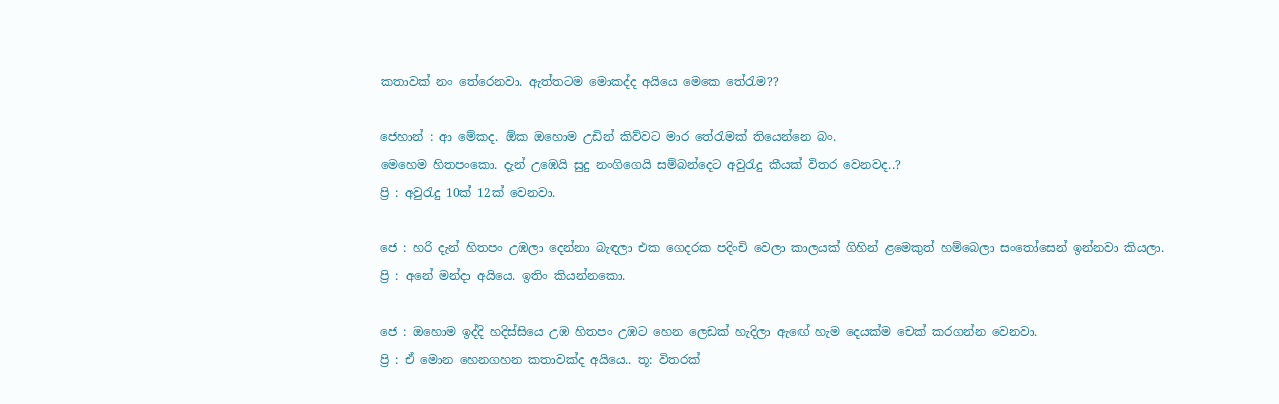කතාවක් නං තේරෙනවා. ඇත්තටම මොකද්ද අයියෙ මෙකෙ තේරැම??

ජෙහාන් : ආ මේකද. ඕක ඔහොම උඩින් කිව්වට මාර තේරැමක් තියෙන්නෙ බං.
මෙහෙම හිතපංකො. දැන් උඹෙයි සුදු නංගිගෙයි සම්බන්දෙට අවුරැදු කීයක් විතර වෙනවද..?
ප්‍රි : අවුරැදු 10ක් 12ක් වෙනවා.

ජෙ : හරි දැන් හිතපං උඹලා දෙන්නා බැඳලා එක ගෙදරක පදිංචි වෙලා කාලයක් ගිහින් ළමෙකුත් හම්බෙලා සංතෝසෙන් ඉන්නවා කියලා.
ප්‍රි : අනේ මන්දා අයියෙ. ඉතිං කියන්නකො.

ජෙ : ඔහොම ඉද්දි හදිස්සියෙ උඹ හිතපං උඹට හෙන ලෙඩක් හැදිලා ඇඟේ හැම දෙයක්ම චෙක් කරගන්න වෙනවා.
ප්‍රි : ඒ මොන හෙනගහන කතාවක්ද අයියෙ.. තූ: විතරක්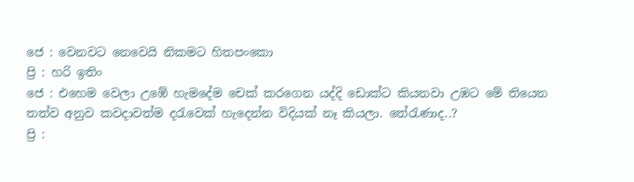ජෙ : වෙනවට නෙවෙයි නිකමට හිතපංකො
ප්‍රි : හරි ඉතිං
ජෙ : එහෙම වෙලා උඹේ හැමදේම චෙක් කරගෙන යද්දි ඩොක්ට කියනවා උඹට මේ තියෙන තත්ව අනුව කවදාවත්ම දරැවෙක් හැදෙන්න විදියක් නෑ කියලා. තේරැණාද..?
ප්‍රි :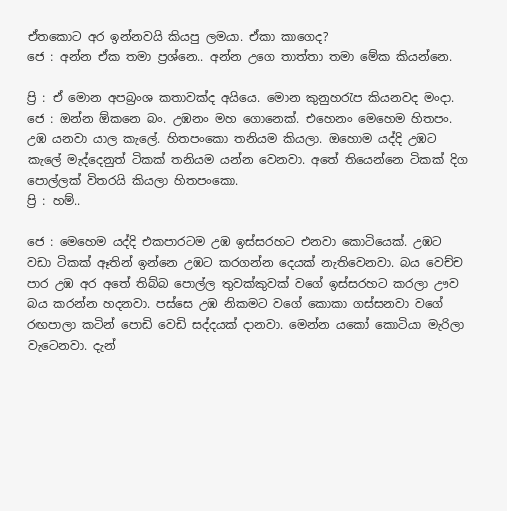ඒතකොට අර ඉන්නවයි කියපු ලමයා. ඒකා කාගෙද?
ජෙ : අන්න ඒක තමා ප්‍රශ්නෙ.. අන්න උගෙ තාත්තා තමා මේක කියන්නෙ.

ප්‍රි : ඒ මොන අපබ්‍රංශ කතාවක්ද අයියෙ. මොන කුනුහරැප කියනවද මංදා.
ජෙ : ඔන්න ඕකනෙ බං. උඹනං මහ ගොනෙක්. එහෙනං මෙහෙම හිතපං. උඹ යනවා යාල කැලේ. හිතපංකො තනියම කියලා. ඔහොම යද්දි උඹට කැලේ මැද්දෙනුත් ටිකක් තනියම යන්න වෙනවා. අතේ තියෙන්නෙ ටිකක් දිග පොල්ලක් විතරයි කියලා හිතපංකො.
ප්‍රි : හම්..

ජෙ : මෙහෙම යද්දි එකපාරටම උඹ ඉස්සරහට එනවා කොටියෙක්. උඹට වඩා ටිකක් ඈතින් ඉන්නෙ උඹට කරගන්න දෙයක් නැතිවෙනවා. බය වෙච්ච පාර උඹ අර අතේ තිබ්බ පොල්ල තුවක්කුවක් වගේ ඉස්සරහට කරලා ඌව බය කරන්න හදනවා. පස්සෙ උඹ නිකමට වගේ කොකා ගස්සනවා වගේ රඟපාලා කටින් පොඩි වෙඩි සද්දයක් දානවා. මෙන්න යකෝ කොටියා මැරිලා වැටෙනවා. දැන්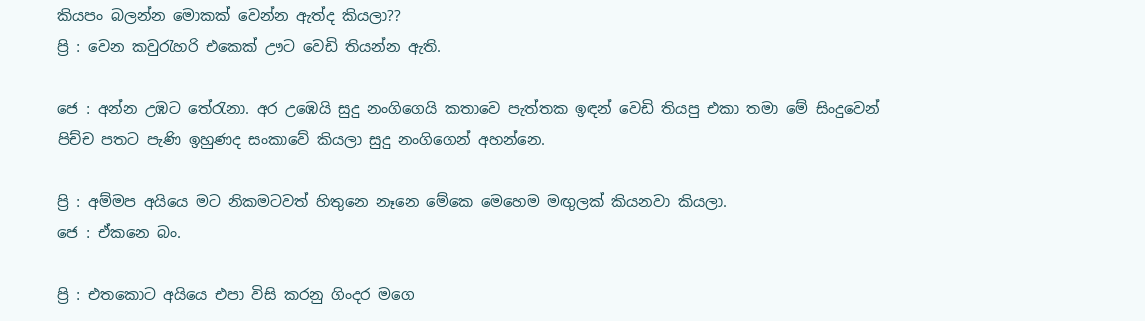කියපං බලන්න මොකක් වෙන්න ඇත්ද කියලා??
ප්‍රි : වෙන කවුරැහරි එකෙක් ඌට වෙඩි තියන්න ඇති.

ජෙ : අන්න උඹට තේරැනා. අර උඹෙයි සුදු නංගිගෙයි කතාවෙ පැත්තක ඉඳන් වෙඩි තියපු එකා තමා මේ සිංදුවෙන් පිච්ච පතට පැණි ඉහුණද සංකාවේ කියලා සුදු නංගිගෙන් අහන්නෙ.

ප්‍රි : අම්මප අයියෙ මට නිකමටවත් හිතුනෙ නෑනෙ මේකෙ මෙහෙම මඟුලක් කියනවා කියලා.
ජෙ : ඒකනෙ බං.

ප්‍රි : එතකොට අයියෙ එපා විසි කරනු ගිංදර මගෙ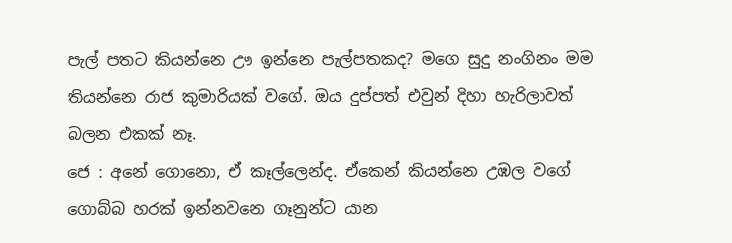පැල් පතට කියන්නෙ ඌ ඉන්නෙ පැල්පතකද? මගෙ සුදු නංගිනං මම තියන්නෙ රාජ කුමාරියක් වගේ. ඔය දුප්පත් එවුන් දිහා හැරිලාවත් බලන එකක් නෑ.
ජෙ : අනේ ගොනො, ඒ කෑල්ලෙන්ද. ඒකෙන් කියන්නෙ උඹල වගේ ගොබ්බ හරක් ඉන්නවනෙ ගෑනුන්ට යාන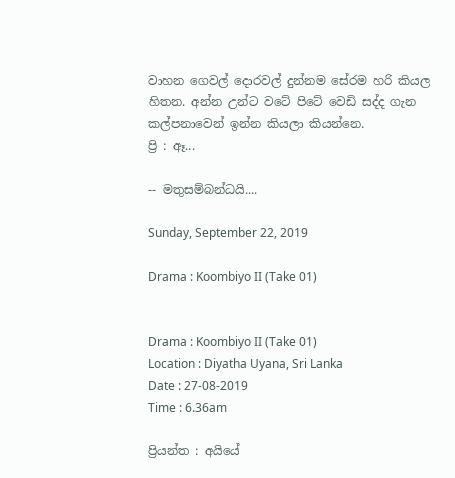වාහන ගෙවල් දොරවල් දුන්නම සේරම හරි කියල හිතන. අන්න උන්ට වටේ පිටේ වෙඩි සද්ද ගැන කල්පනාවෙන් ඉන්න කියලා කියන්නෙ.
ප්‍රි : ඈ...

-- මතුසම්බන්ධයි....

Sunday, September 22, 2019

Drama : Koombiyo II (Take 01)


Drama : Koombiyo II (Take 01)
Location : Diyatha Uyana, Sri Lanka
Date : 27-08-2019
Time : 6.36am

ප්‍රියන්ත : අයියේ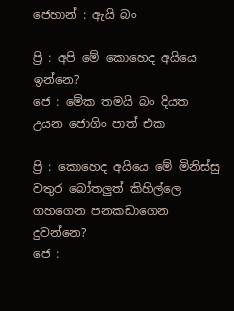ජෙහාන් : ඇයි බං

ප්‍රි : අපි මේ කොහෙද අයියෙ ඉන්නෙ?
ජෙ : මේක තමයි බං දියත උයන ජොගිං පාත් එක

ප්‍රි : කොහෙද අයියෙ මේ මිනිස්සු වතුර බෝතලුත් කිහිල්ලෙ ගහගෙන පනකඩාගෙන දුවන්නෙ?
ජෙ :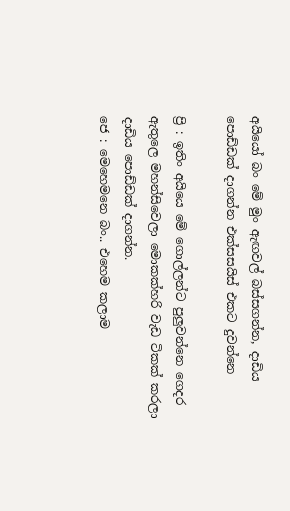අයියෝ බං මේ මුං ඇඟවල් බස්සගන්න, දාඩිය පොඩ්ඩක් දාගන්න එක්සසයිස් එකට දුවන්නෙ

ප්‍රි : ඉතිං අයියෙ මේ ගොල්ලන්ට පුලුවන්නෙ ගෙදර ඇතුලෙ මහන්සිවෙලා මොකක්හරි වැඩ ටිකක් කරලා දාඩිය පොඩ්ඩක් දාගන්න.
ජෙ : මෙහෙමනෙ බං.. එහෙම කලාම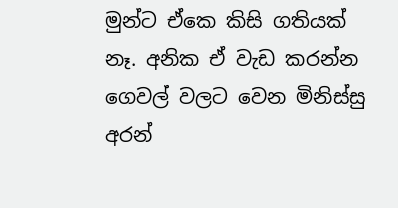මුන්ට ඒකෙ කිසි ගතියක් නෑ. අනික ඒ වැඩ කරන්න ගෙවල් වලට වෙන මිනිස්සු අරන්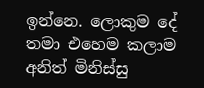ඉන්නෙ. ලොකුම දේ තමා එහෙම කලාම අනිත් මිනිස්සු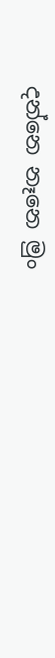දන්නෙ නෑනෙ මුං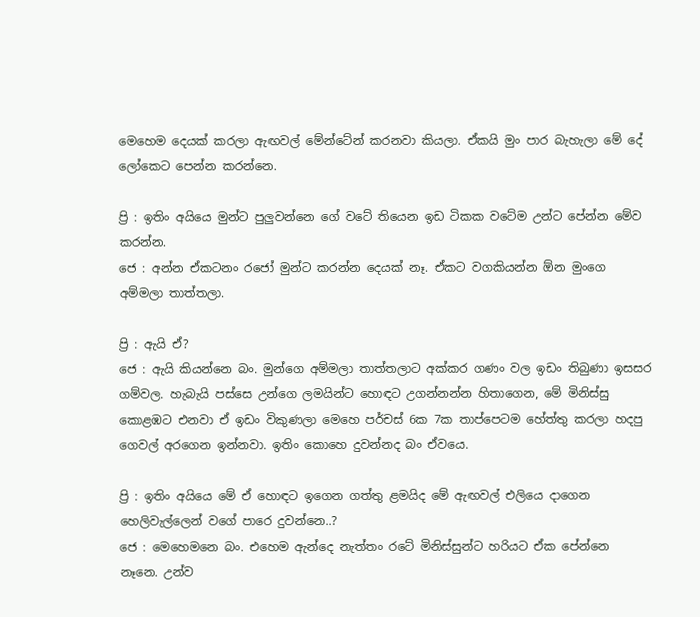මෙහෙම දෙයක් කරලා ඇඟවල් මේන්ටේන් කරනවා කියලා. ඒකයි මුං පාර බැහැලා මේ දේ ලෝකෙට පෙන්න කරන්නෙ.

ප්‍රි : ඉතිං අයියෙ මුන්ට පුලුවන්නෙ ගේ වටේ තියෙන ඉඩ ටිකක වටේම උන්ට පේන්න මේව කරන්න.
ජෙ : අන්න ඒකටනං රජෝ මුන්ට කරන්න දෙයක් නෑ. ඒකට වගකියන්න ඕන මුංගෙ අම්මලා තාත්තලා.

ප්‍රි : ඇයි ඒ?
ජෙ : ඇයි කියන්නෙ බං. මුන්ගෙ අම්මලා තාත්තලාට අක්කර ගණං වල ඉඩං තිබුණා ඉසසර ගම්වල. හැබැයි පස්සෙ උන්ගෙ ලමයින්ට හොඳට උගන්නන්න හිතාගෙන, මේ මිනිස්සු කොළඹට එනවා ඒ ඉඩං විකුණලා මෙහෙ පර්චස් 6ක 7ක තාප්පෙටම හේත්තු කරලා හදපු ගෙවල් අරගෙන ඉන්නවා. ඉතිං කොහෙ දුවන්නද බං ඒවයෙ.

ප්‍රි : ඉතිං අයියෙ මේ ඒ හොඳට ඉගෙන ගත්තු ළමයිද මේ ඇඟවල් එලියෙ දාගෙන හෙලිවැල්ලෙන් වගේ පාරෙ දුවන්නෙ..?
ජෙ : මෙහෙමනෙ බං. එහෙම ඇන්දෙ නැත්තං රටේ මිනිස්සුන්ට හරියට ඒක පේන්නෙ නෑනෙ. උන්ව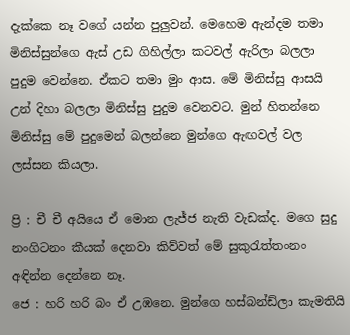දැක්කෙ නෑ වගේ යන්න පුලුවන්. මෙහෙම ඇන්දම තමා මිනිස්සුන්ගෙ ඇස් උඩ ගිහිල්ලා කටවල් ඇරිලා බලලා පුදුම වෙන්නෙ. ඒකට තමා මුං ආස. මේ මිනිස්සු ආසයි උන් දිහා බලලා මිනිස්සු පුදුම වෙනවට. මුන් හිතන්නෙ මිනිස්සු මේ පුදුමෙන් බලන්නෙ මුන්ගෙ ඇඟවල් වල ලස්සන කියලා.

ප්‍රි : චී චී අයියෙ ඒ මොන ලැජ්ජ නැති වැඩක්ද. මගෙ සුදු නංගිටනං කීයක් දෙනවා කිව්වත් මේ සුකුරැත්තංනං අඳින්න දෙන්නෙ නෑ.
ජෙ : හරි හරි බං ඒ උඹනෙ. මුන්ගෙ හස්බන්ඩ්ලා කැමතියි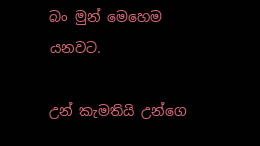බං මුන් මෙහෙම යනවට.

උන් කැමතියි උන්ගෙ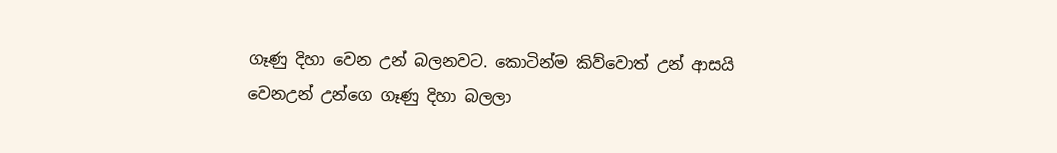ගෑණු දිහා වෙන උන් බලනවට. කොටින්ම කිව්වොත් උන් ආසයි වෙනඋන් උන්ගෙ ගෑණු දිහා බලලා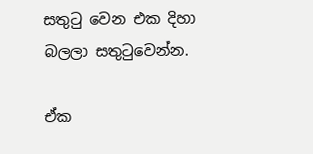සතුටු වෙන එක දිහා බලලා සතුටුවෙන්න.

ඒක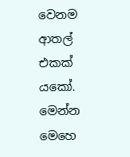වෙනම ආතල් එකක් යකෝ. මෙන්න මෙහෙ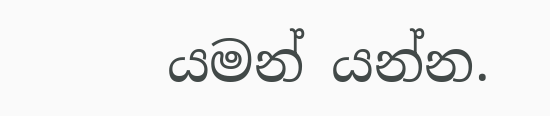යමන් යන්න.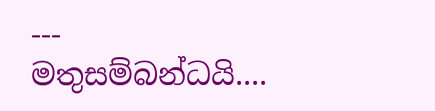--- මතුසම්බන්ධයි....